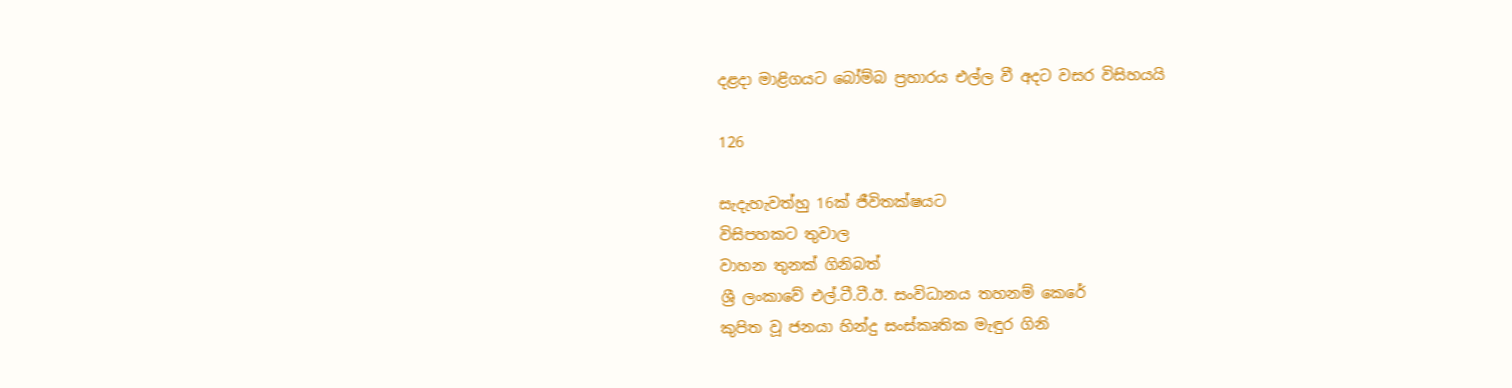දළදා මාළිගයට බෝම්බ ප්‍රහාරය එල්ල වී අදට වසර විසිහයයි

126

සැදැහැවත්හු 16ක් ජීවිතක්ෂයට
විසිපහකට තුවාල
වාහන තුනක් ගිනිබත්
ශ්‍රී ලංකාවේ එල්.ටී.ටී.ඊ. සංවිධානය තහනම් කෙරේ
කුපිත වූ ජනයා හින්දු සංස්කෘතික මැඳුර ගිනි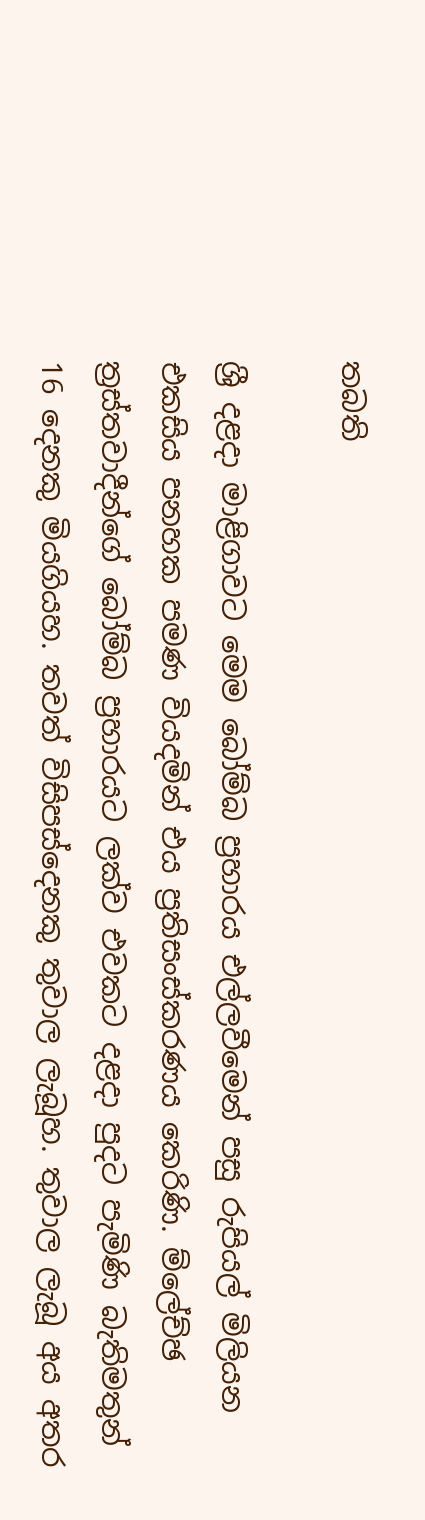තබති

ශ්‍රී දළදා මාළිගාවට මෙම බෝම්බ ප්‍රහාරය එල්ලවීමෙන් පසු රුපියල් මිලියන එකසිය පනහක පමණ වියදමින් එය ප්‍රතිසංස්කරණය කෙරිණි. ම්ලේච්ඡ ත්‍රස්තවාදීන්ගේ බෝම්බ ප්‍රහාරයට ලක්ව එවකට දළදා පුදට පැමිණි බැතිමතුන් 16 දෙනකු මියගියහ. තවත් විසිපස්දෙනකු තුවාල ලැබූහ. තුවාල ලැබූ අය අතර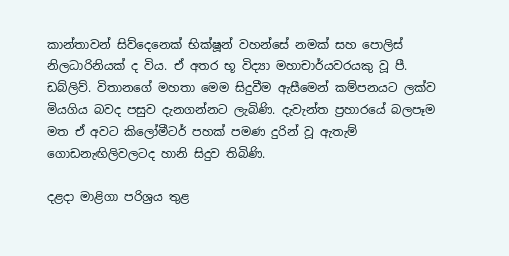කාන්තාවන් සිව්දෙනෙක් භික්ෂූන් වහන්සේ නමක් සහ පොලිස් නිලධාරිනියක් ද විය. ඒ අතර භූ විද්‍යා මහාචාර්යවරයකු වූ පී. ඩබ්ලිව්. විතානගේ මහතා මෙම සිදුවීම ඇසීමෙන් කම්පනයට ලක්ව මියගිය බවද පසුව දැනගන්නට ලැබිණි. දැවැන්ත ප්‍රහාරයේ බලපෑම මත ඒ අවට කිලෝමීටර් පහක් පමණ දුරින් වූ ඇතැම් ගොඩනැඟිලිවලටද හානි සිදුව තිබිණි.

දළදා මාළිගා පරිශ්‍රය තුළ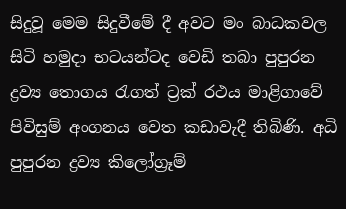සිදුවූ මෙම සිදුවීමේ දී අවට මං බාධකවල සිටි හමුදා භටයන්ටද වෙඩි තබා පුපුරන ද්‍රව්‍ය තොගය රැගත් ට්‍රක් රථය මාළිගාවේ පිවිසුම් අංගනය වෙත කඩාවැදී තිබිණි. අධි පුපුරන ද්‍රව්‍ය කිලෝග්‍රෑම්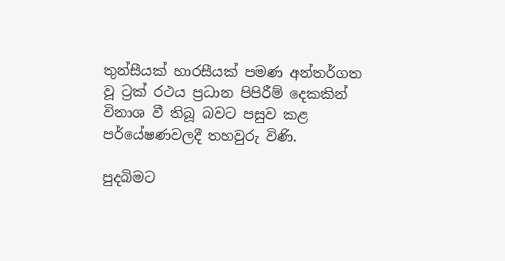තුන්සීයක් හාරසීයක් පමණ අන්තර්ගත වූ ට්‍රක් රථය ප්‍රධාන පිපිරීම් දෙකකින් විනාශ වී තිබූ බවට පසුව කළ පර්යේෂණවලදී තහවුරු විණි.

පුදබිමට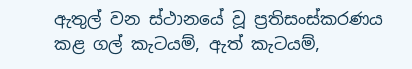ඇතුල් වන ස්ථානයේ වූ ප්‍රතිසංස්කරණය කළ ගල් කැටයම්, ඇත් කැටයම්,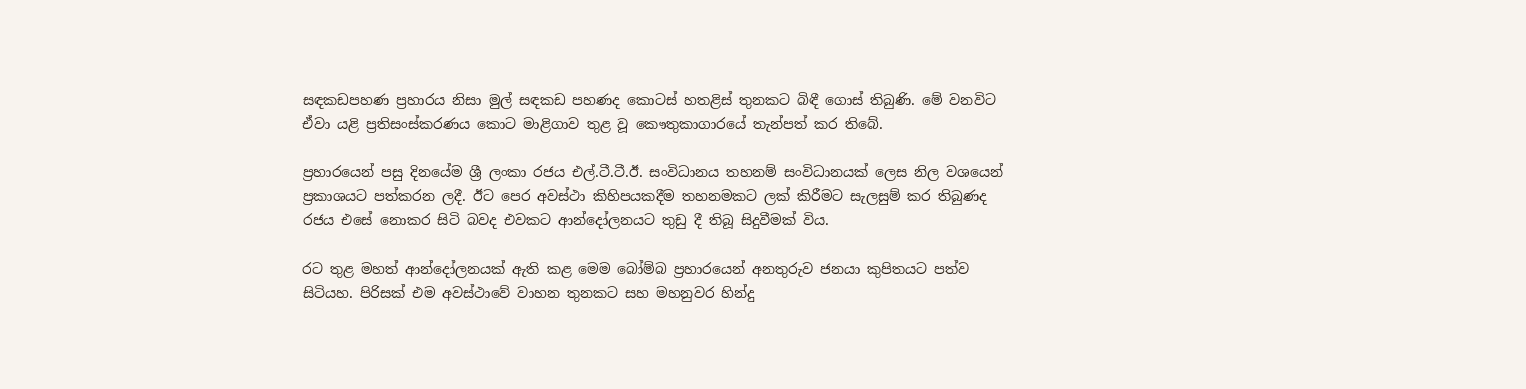සඳකඩපහණ ප්‍රහාරය නිසා මුල් සඳකඩ පහණද කොටස් හතළිස් තුනකට බිඳී ගොස් තිබුණි. මේ වනවිට ඒවා යළි ප්‍රතිසංස්කරණය කොට මාළිගාව තුළ වූ කෞතුකාගාරයේ තැන්පත් කර තිබේ.

ප්‍රහාරයෙන් පසු දිනයේම ශ්‍රී ලංකා රජය එල්.ටී.ටී.ඊ. සංවිධානය තහනම් සංවිධානයක් ලෙස නිල වශයෙන් ප්‍රකාශයට පත්කරන ලදී. ඊට පෙර අවස්ථා කිහිපයකදීම තහනමකට ලක් කිරීමට සැලසුම් කර තිබුණද රජය එසේ නොකර සිටි බවද එවකට ආන්දෝලනයට තුඩු දී තිබූ සිදුවීමක් විය.

රට තුළ මහත් ආන්දෝලනයක් ඇති කළ මෙම බෝම්බ ප්‍රහාරයෙන් අනතුරුව ජනයා කුපිතයට පත්ව සිටියහ. පිරිසක් එම අවස්ථාවේ වාහන තුනකට සහ මහනුවර හින්දු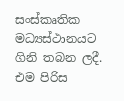සංස්කෘතික මධ්‍යස්ථානයට ගිනි තබන ලදී. එම පිරිස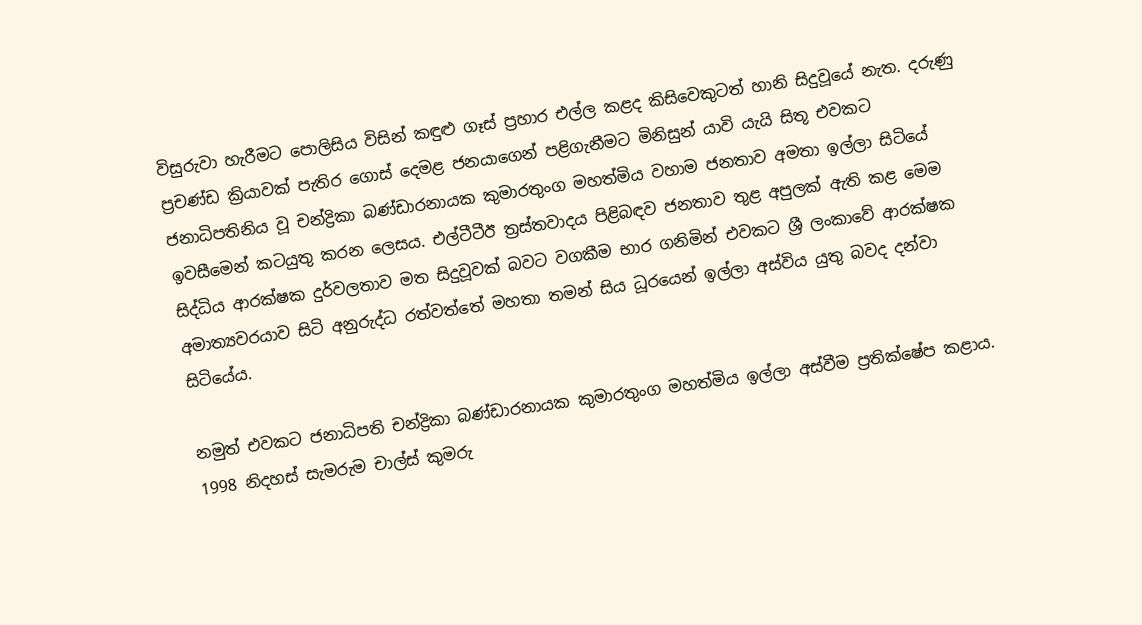විසුරුවා හැරීමට පොලිසිය විසින් කඳුළු ගෑස් ප්‍රහාර එල්ල කළද කිසිවෙකුටත් හානි සිදුවූයේ නැත. දරුණු ප්‍රචණ්ඩ ක්‍රියාවක් පැතිර ගොස් දෙමළ ජනයාගෙන් පළිගැනීමට මිනිසුන් යාවි යැයි සිතූ එවකට ජනාධිපතිනිය වූ චන්ද්‍රිකා බණ්ඩාරනායක කුමාරතුංග මහත්මිය වහාම ජනතාව අමතා ඉල්ලා සිටියේ ඉවසීමෙන් කටයුතු කරන ලෙසය. එල්ටීටීඊ ත්‍රස්තවාදය පිළිබඳව ජනතාව තුළ අපුලක් ඇති කළ මෙම සිද්ධිය ආරක්ෂක දුර්වලතාව මත සිදුවූවක් බවට වගකීම භාර ගනිමින් එවකට ශ්‍රී ලංකාවේ ආරක්ෂක අමාත්‍යවරයාව සිටි අනුරුද්ධ රත්වත්තේ මහතා තමන් සිය ධූරයෙන් ඉල්ලා අස්විය යුතු බවද දන්වා සිටියේය.

නමුත් එවකට ජනාධිපති චන්ද්‍රිකා බණ්ඩාරනායක කුමාරතුංග මහත්මිය ඉල්ලා අස්වීම ප්‍රතික්ෂේප කළාය. 1998 නිදහස් සැමරුම චාල්ස් කුමරු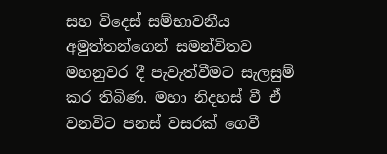සහ විදෙස් සම්භාවනීය අමුත්තන්ගෙන් සමන්විතව මහනුවර දී පැවැත්වීමට සැලසුම් කර තිබිණ. මහා නිදහස් වී ඒ වනවිට පනස් වසරක් ගෙවී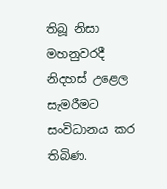තිබූ නිසා මහනුවරදී නිදහස් උළෙල සැමරීමට සංවිධානය කර තිබිණ.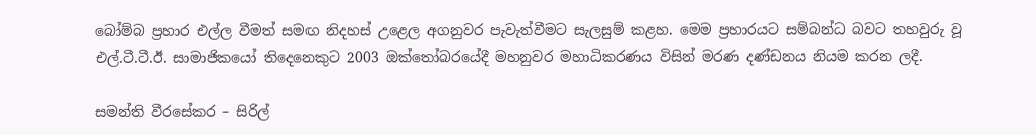බෝම්බ ප්‍රහාර එල්ල වීමත් සමඟ නිදහස් උළෙල අගනුවර පැවැත්වීමට සැලසුම් කළහ. මෙම ප්‍රහාරයට සම්බන්ධ බවට තහවුරු වූ එල්.ටී.ටී.ඊ. සාමාජිකයෝ තිදෙනෙකුට 2003 ඔක්තෝබරයේදී මහනුවර මහාධිකරණය විසින් මරණ දණ්ඩනය නියම කරන ලදී.

සමන්ති වීරසේකර – සිරිල්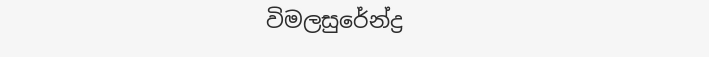විමලසුරේන්ද්‍ර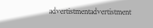advertistmentadvertistment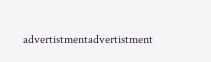advertistmentadvertistment